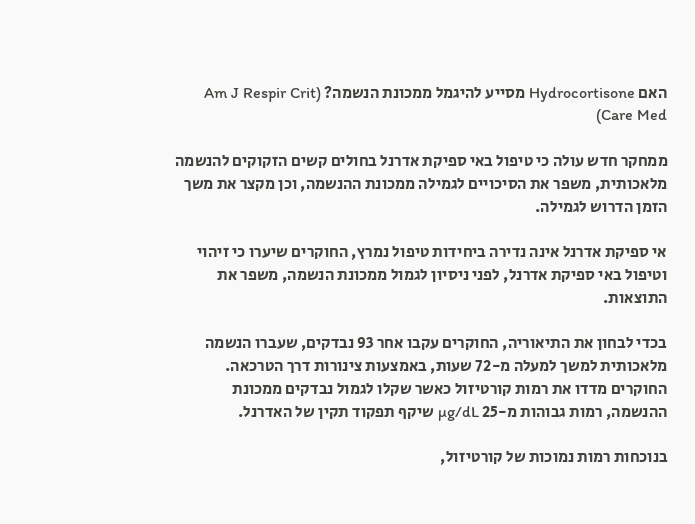האם Hydrocortisone מסייע להיגמל ממכונת הנשמה? (Am J Respir Crit Care Med)

ממחקר חדש עולה כי טיפול באי ספיקת אדרנל בחולים קשים הזקוקים להנשמה מלאכותית, משפר את הסיכויים לגמילה ממכונת ההנשמה, וכן מקצר את משך הזמן הדרוש לגמילה.

אי ספיקת אדרנל אינה נדירה ביחידות טיפול נמרץ, החוקרים שיערו כי זיהוי וטיפול באי ספיקת אדרנל, לפני ניסיון לגמול ממכונת הנשמה, משפר את התוצאות.

בכדי לבחון את התיאוריה, החוקרים עקבו אחר 93 נבדקים, שעברו הנשמה מלאכותית למשך למעלה מ-72 שעות, באמצעות צינורות דרך הטרכאה. החוקרים מדדו את רמות קורטיזול כאשר שקלו לגמול נבדקים ממכונת ההנשמה, רמות גבוהות מ-25 µg/dL שיקף תפקוד תקין של האדרנל.

בנוכחות רמות נמוכות של קורטיזול,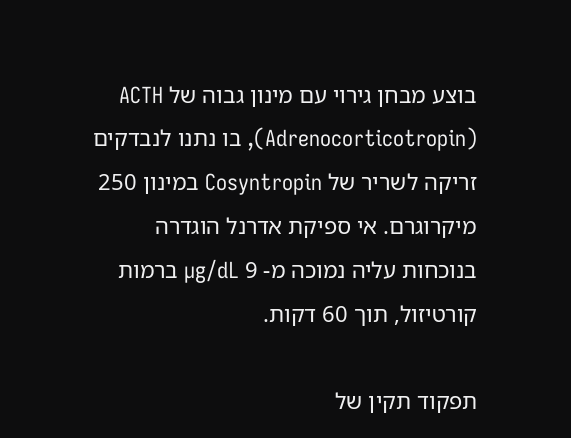בוצע מבחן גירוי עם מינון גבוה של ACTH (Adrenocorticotropin), בו נתנו לנבדקים זריקה לשריר של Cosyntropin במינון 250 מיקרוגרם. אי ספיקת אדרנל הוגדרה בנוכחות עליה נמוכה מ- 9 µg/dL ברמות קורטיזול, תוך 60 דקות.

תפקוד תקין של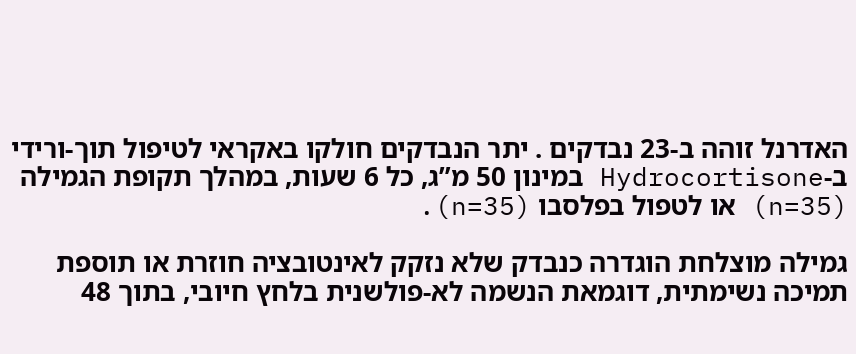האדרנל זוהה ב-23 נבדקים . יתר הנבדקים חולקו באקראי לטיפול תוך-ורידי ב-Hydrocortisone במינון 50 מ”ג, כל 6 שעות, במהלך תקופת הגמילה (n=35) או לטפול בפלסבו (n=35).

גמילה מוצלחת הוגדרה כנבדק שלא נזקק לאינטובציה חוזרת או תוספת תמיכה נשימתית, דוגמאת הנשמה לא-פולשנית בלחץ חיובי, בתוך 48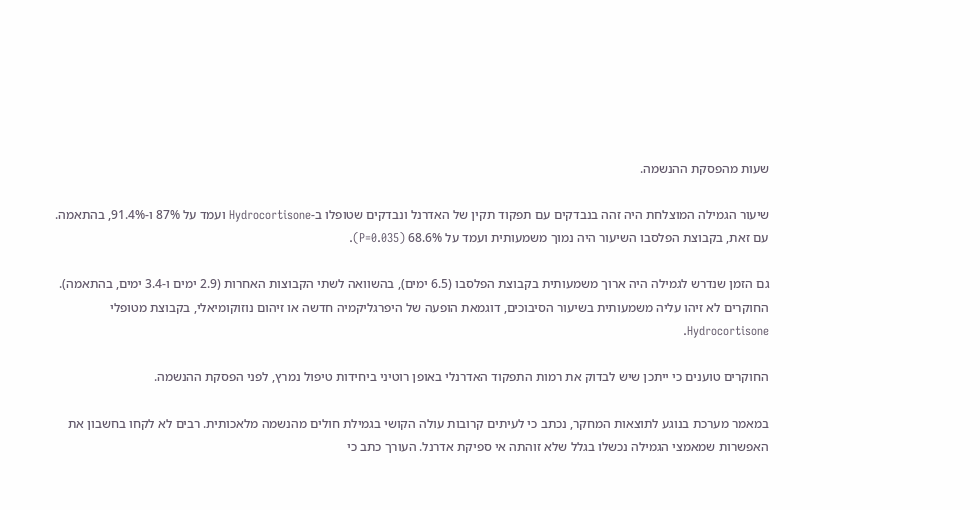שעות מהפסקת ההנשמה.

שיעור הגמילה המוצלחת היה זהה בנבדקים עם תפקוד תקין של האדרנל ונבדקים שטופלו ב-Hydrocortisone ועמד על 87% ו-91.4%, בהתאמה. עם זאת, בקבוצת הפלסבו השיעור היה נמוך משמעותית ועמד על 68.6% (P=0.035).

גם הזמן שנדרש לגמילה היה ארוך משמעותית בקבוצת הפלסבו (6.5 ימים), בהשוואה לשתי הקבוצות האחרות (2.9 ימים ו-3.4 ימים, בהתאמה). החוקרים לא זיהו עליה משמעותית בשיעור הסיבוכים, דוגמאת הופעה של היפרגליקמיה חדשה או זיהום נוזוקומיאלי, בקבוצת מטופלי Hydrocortisone.

החוקרים טוענים כי ייתכן שיש לבדוק את רמות התפקוד האדרנלי באופן רוטיני ביחידות טיפול נמרץ, לפני הפסקת ההנשמה.

במאמר מערכת בנוגע לתוצאות המחקר, נכתב כי לעיתים קרובות עולה הקושי בגמילת חולים מהנשמה מלאכותית. רבים לא לקחו בחשבון את האפשרות שמאמצי הגמילה נכשלו בגלל שלא זוהתה אי ספיקת אדרנל. העורך כתב כי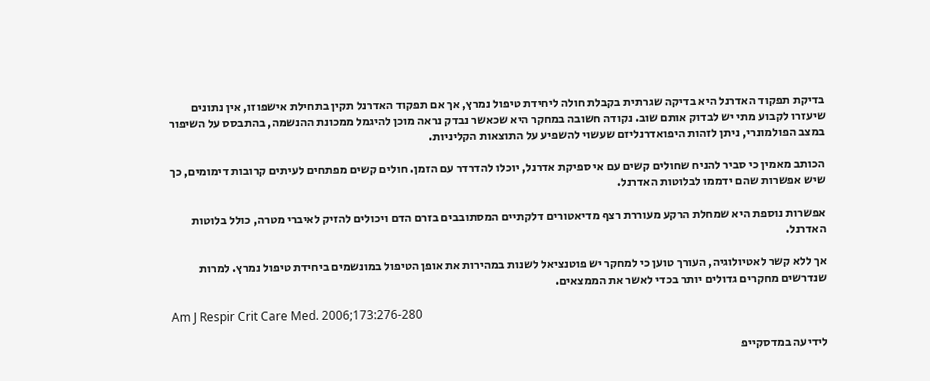בדיקת תפקוד האדרנל היא בדיקה שגרתית בקבלת חולה ליחידת טיפול נמרץ, אך אם תפקוד האדרנל תקין בתחילת אישפוזו, אין נתונים שיעזרו לקבוע מתי יש לבדוק אותם שוב. נקודה חשובה במחקר היא שכאשר נבדק נראה מוכן להיגמל ממכונת ההנשמה, בהתבסס על השיפור במצב הפולמונרי, ניתן לזהות היפואדרנליזם שעשוי להשפיע על התוצאות הקליניות.

הכותב מאמין כי סביר להניח שחולים קשים עם אי ספיקת אדרנל, יוכלו להדרדר עם הזמן. חולים קשים מפתחים לעיתים קרובות דימומים, כך שיש אפשרות שהם ידממו לבלוטות האדרנל.

אפשרות נוספת היא שמחלת הרקע מעוררת רצף מדיאטורים דלקתיים המסתובבים בזרם הדם ויכולים להזיק לאיברי מטרה, כולל בלוטות האדרנל.

אך ללא קשר לאטיולוגיה, העורך טוען כי למחקר יש פוטנציאל לשנות במהירות את אופן הטיפול במונשמים ביחידת טיפול נמרץ. למרות שנדרשים מחקרים גדולים יותר בכדי לאשר את הממצאים.

Am J Respir Crit Care Med. 2006;173:276-280

לידיעה במדסקייפ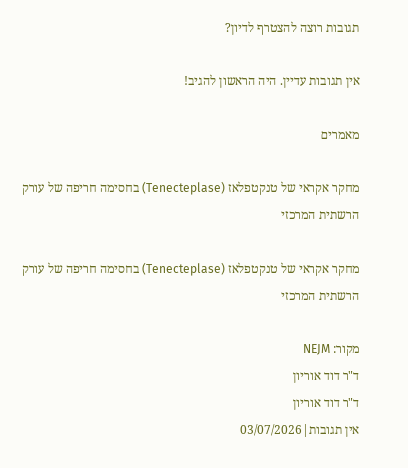תגובות רוצה להצטרף לדיון?

אין תגובות עדיין. היה הראשון להגיב!

מאמרים

מחקר אקראי של טנקטפלאז (Tenecteplase) בחסימה חריפה של עורק הרשתית המרכזי

מחקר אקראי של טנקטפלאז (Tenecteplase) בחסימה חריפה של עורק הרשתית המרכזי

מקור: NEJM
ד"ר דוד אוריון
ד"ר דוד אוריון
אין תגובות|03/07/2026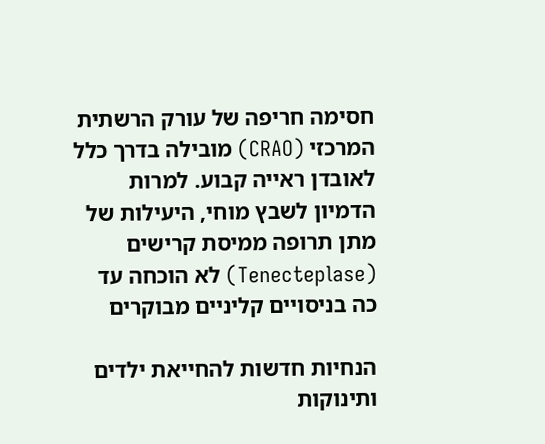חסימה חריפה של עורק הרשתית המרכזי (CRAO) מובילה בדרך כלל לאובדן ראייה קבוע. למרות הדמיון לשבץ מוחי, היעילות של מתן תרופה ממיסת קרישים (Tenecteplase) לא הוכחה עד כה בניסויים קליניים מבוקרים

הנחיות חדשות להחייאת ילדים ותינוקות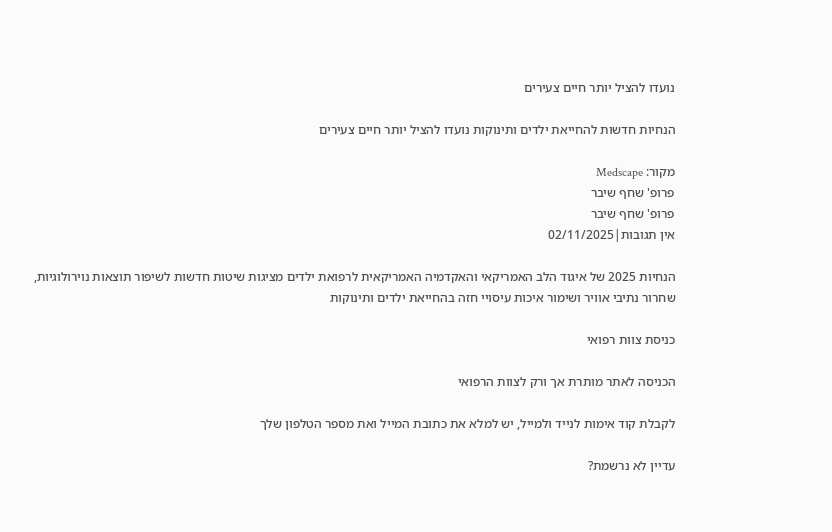נועדו להציל יותר חיים צעירים

הנחיות חדשות להחייאת ילדים ותינוקות נועדו להציל יותר חיים צעירים

מקור: Medscape
פרופ' שחף שיבר
פרופ' שחף שיבר
אין תגובות|02/11/2025

הנחיות 2025 של איגוד הלב האמריקאי והאקדמיה האמריקאית לרפואת ילדים מציגות שיטות חדשות לשיפור תוצאות נוירולוגיות, שחרור נתיבי אוויר ושימור איכות עיסויי חזה בהחייאת ילדים ותינוקות

כניסת צוות רפואי

הכניסה לאתר מותרת אך ורק לצוות הרפואי

לקבלת קוד אימות לנייד ולמייל, יש למלא את כתובת המייל ואת מספר הטלפון שלך

עדיין לא נרשמת?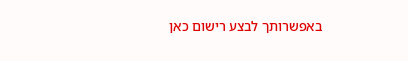באפשרותך לבצע רישום כאן